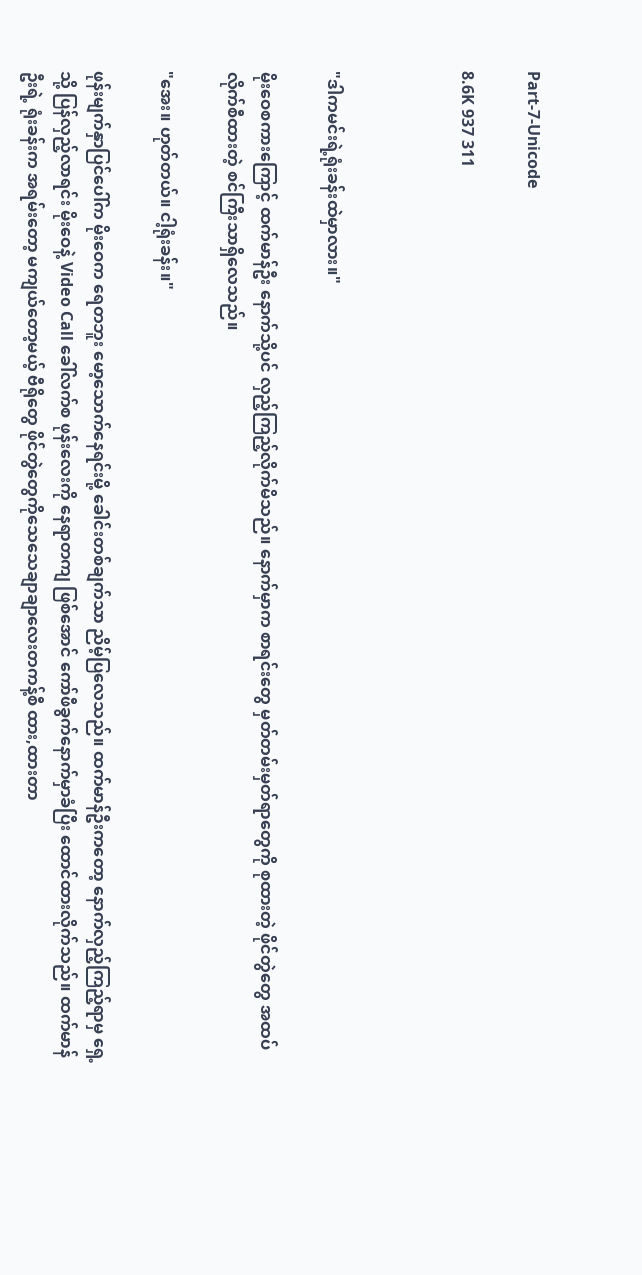Part-7-Unicode

8.6K 937 311



"ဒါကမင်းရဲ့ရုံးခန်းထဲမှာလား။"

မိုးဝေစကားကြောင့် ထက်မာန်ဦး နောက်သို့ပင် လှည့်ကြည့်လိုက်မိသည်။ နောက်မှာက စာရင်းတွေ မှတ်တမ်းမှတ်ရာတွေကို စုထားတဲ့ ဖိုင်တွဲတွေ အထပ်လိုက်စီထားတဲ့ စင်ကြီးသာရှိလေသည်။

"အေး။ ဟုတ်တယ်။ ငါ့ရုံးခန်း။"

ဖုန်းမျက်နှာပြင်ပေါ်က မိုးဝေက ရေတဘူး မော့သောက်နေရင်းမို့ ခေါင်းတစ်ချက်သာ ညိမ့်ပြလေသည်။ ထက်မာန်ဦးကတော့ နောက်လှည့်ကြည့်ရာမှ ရှေ့သို့ ပြန်လှည့်လာရင်း မိုးဝေနဲ့ Video Call ခေါ်လက်စ ဖုန်းလေးကို နေရာတကျ ဖြစ်အောင် ကော်ဖီခွက်နောက်မှာခံပြီး ထောင်ထားလိုက်သည်။ ထက်မာန်ဦးရဲ့ ရုံးခန်းက အရမ်းတော့ မကျယ်တော့မယ့် ဗီရိုတွေ ဖိုင်တွဲတွေကိုသေသေချာချာလေးတကန့်စီ ထား,ထားတာ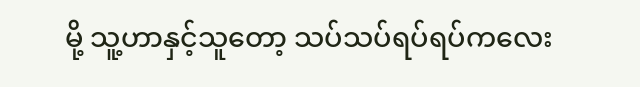မို့ သူ့ဟာနှင့်သူတော့ သပ်သပ်ရပ်ရပ်ကလေး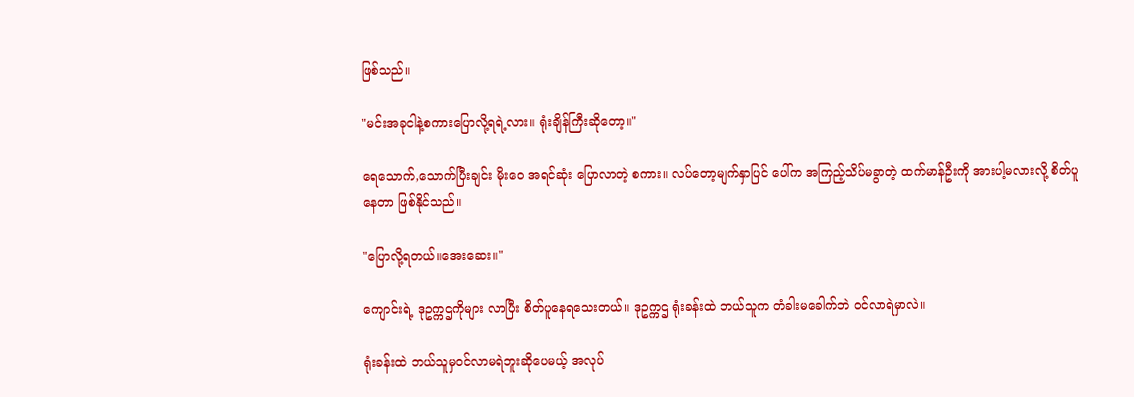ဖြစ်သည်။

"မင်းအခုငါနဲ့စကားပြောလို့ရရဲ့လား။ ရုံးချိန်ကြီးဆိုတော့။"

ရေသောက်,သောက်ပြီးချင်း မိုးဝေ အရင်ဆုံး ပြောလာတဲ့ စကား။ လပ်တော့မျက်နှာပြင် ပေါ်က အကြည့်သိပ်မခွာတဲ့ ထက်မာန်ဦးကို အားပါ့မလားလို့ စိတ်ပူနေတာ ဖြစ်နိုင်သည်။

"ပြောလို့ရတယ်။အေးဆေး။"

ကျောင်းရဲ့ ဒုဥက္ကဌကိုများ လာပြီး စိတ်ပူနေရသေးတယ်။ ဒုဥက္ကဌ ရုံးခန်းထဲ ဘယ်သူက တံခါးမခေါက်ဘဲ ဝင်လာရဲမှာလဲ။

ရုံးခန်းထဲ ဘယ်သူမှဝင်လာမရဲဘူးဆိုပေမယ့် အလုပ်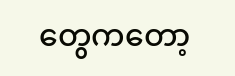တွေကတော့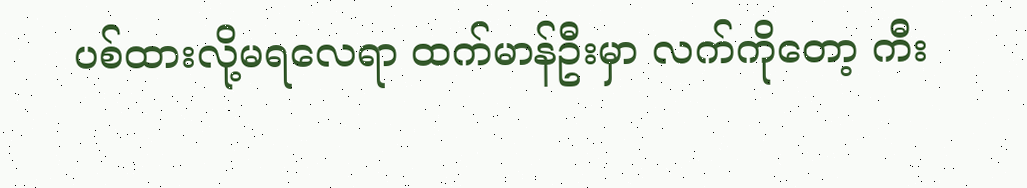ပစ်ထားလို့မရလေရာ ထက်မာန်ဦးမှာ လက်ကိုတော့ ကီး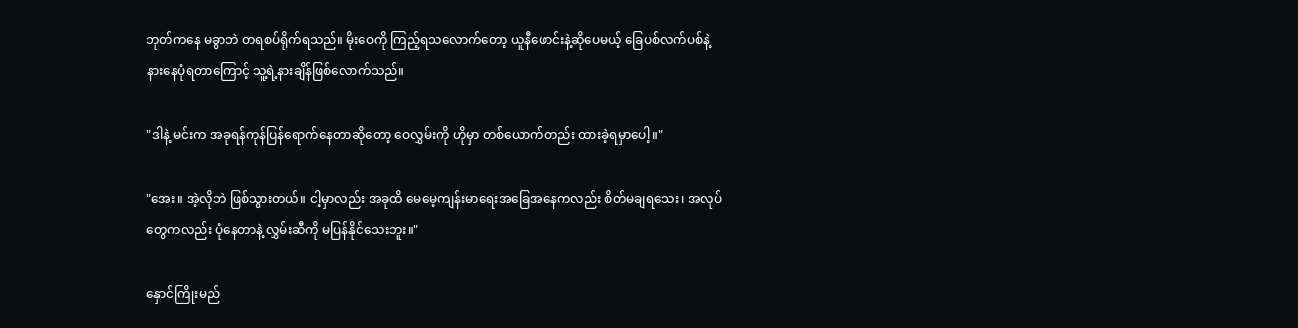ဘုတ်ကနေ မခွာဘဲ တရစပ်ရိုက်ရသည်။ မိုးဝေကို ကြည့်ရသလောက်တော့ ယူနီဖောင်းနဲ့ဆိုပေမယ့် ခြေပစ်လက်ပစ်နဲ့ နားနေပုံရတာကြောင့် သူ့ရဲ့နားချိန်ဖြစ်လောက်သည်။

"ဒါနဲ့ မင်းက အခုရန်ကုန်ပြန်ရောက်နေတာဆိုတော့ ဝေလွှမ်းကို ဟိုမှာ တစ်ယောက်တည်း ထားခဲ့ရမှာပေါ့။"

"အေး။ အဲ့လိုဘဲ ဖြစ်သွားတယ်။ ငါ့မှာလည်း အခုထိ မေမေ့ကျန်းမာရေးအခြေအနေကလည်း စိတ်မချရသေး၊ အလုပ်တွေကလည်း ပုံနေတာနဲ့ လွှမ်းဆီကို မပြန်နိုင်သေးဘူး။"

နှောင်ကြိုးမည်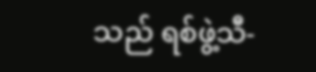သည် ရစ်ဖွဲ့သီ-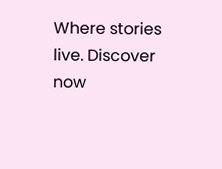Where stories live. Discover now